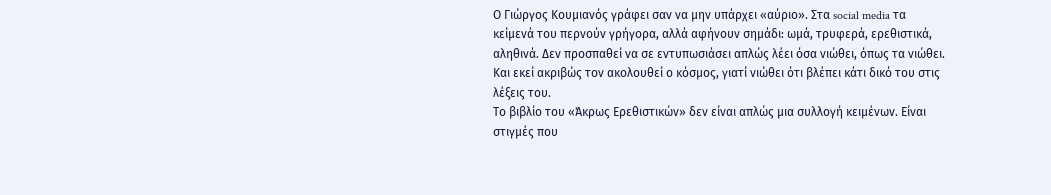Ο Γιώργος Κουμιανός γράφει σαν να μην υπάρχει «αύριο». Στα social media τα κείμενά του περνούν γρήγορα, αλλά αφήνουν σημάδι: ωμά, τρυφερά, ερεθιστικά, αληθινά. Δεν προσπαθεί να σε εντυπωσιάσει απλώς λέει όσα νιώθει, όπως τα νιώθει. Και εκεί ακριβώς τον ακολουθεί ο κόσμος, γιατί νιώθει ότι βλέπει κάτι δικό του στις λέξεις του.
Το βιβλίο του «Άκρως Ερεθιστικών» δεν είναι απλώς μια συλλογή κειμένων. Είναι στιγμές που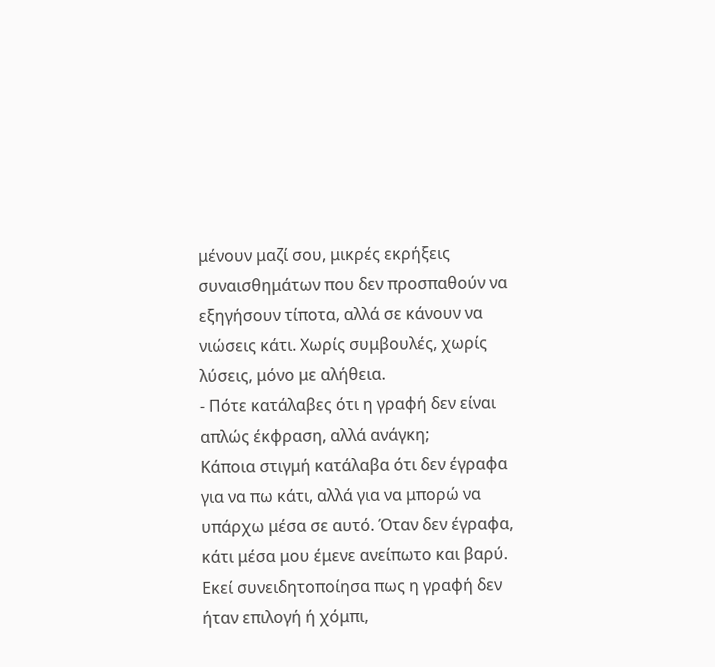μένουν μαζί σου, μικρές εκρήξεις συναισθημάτων που δεν προσπαθούν να εξηγήσουν τίποτα, αλλά σε κάνουν να νιώσεις κάτι. Χωρίς συμβουλές, χωρίς λύσεις, μόνο με αλήθεια.
- Πότε κατάλαβες ότι η γραφή δεν είναι απλώς έκφραση, αλλά ανάγκη;
Κάποια στιγμή κατάλαβα ότι δεν έγραφα για να πω κάτι, αλλά για να μπορώ να υπάρχω μέσα σε αυτό. Όταν δεν έγραφα, κάτι μέσα μου έμενε ανείπωτο και βαρύ. Εκεί συνειδητοποίησα πως η γραφή δεν ήταν επιλογή ή χόμπι,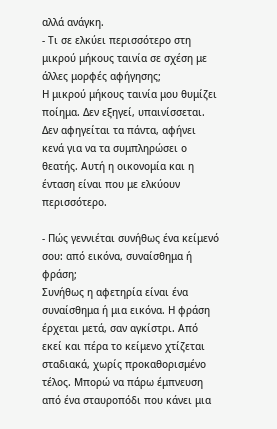αλλά ανάγκη.
- Τι σε ελκύει περισσότερο στη μικρού μήκους ταινία σε σχέση με άλλες μορφές αφήγησης;
Η μικρού μήκους ταινία μου θυμίζει ποίημα. Δεν εξηγεί, υπαινίσσεται. Δεν αφηγείται τα πάντα, αφήνει κενά για να τα συμπληρώσει ο θεατής. Αυτή η οικονομία και η ένταση είναι που με ελκύουν περισσότερο.

- Πώς γεννιέται συνήθως ένα κείμενό σου: από εικόνα, συναίσθημα ή φράση;
Συνήθως η αφετηρία είναι ένα συναίσθημα ή μια εικόνα. Η φράση έρχεται μετά, σαν αγκίστρι. Από εκεί και πέρα το κείμενο χτίζεται σταδιακά, χωρίς προκαθορισμένο τέλος. Μπορώ να πάρω έμπνευση από ένα σταυροπόδι που κάνει μια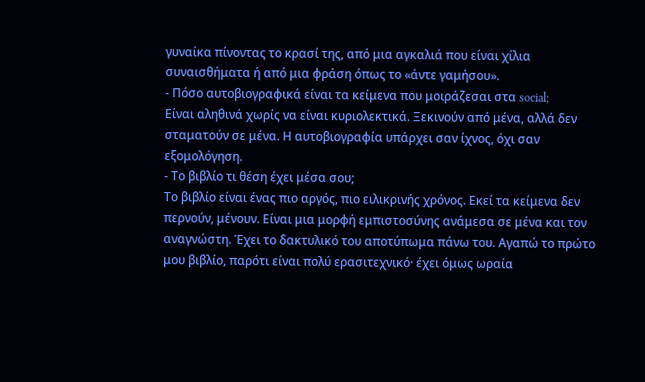γυναίκα πίνοντας το κρασί της, από μια αγκαλιά που είναι χίλια συναισθήματα ή από μια φράση όπως το «άντε γαμήσου».
- Πόσο αυτοβιογραφικά είναι τα κείμενα που μοιράζεσαι στα social;
Είναι αληθινά χωρίς να είναι κυριολεκτικά. Ξεκινούν από μένα, αλλά δεν σταματούν σε μένα. Η αυτοβιογραφία υπάρχει σαν ίχνος, όχι σαν εξομολόγηση.
- Το βιβλίο τι θέση έχει μέσα σου;
Το βιβλίο είναι ένας πιο αργός, πιο ειλικρινής χρόνος. Εκεί τα κείμενα δεν περνούν, μένουν. Είναι μια μορφή εμπιστοσύνης ανάμεσα σε μένα και τον αναγνώστη. Έχει το δακτυλικό του αποτύπωμα πάνω του. Αγαπώ το πρώτο μου βιβλίο, παρότι είναι πολύ ερασιτεχνικό· έχει όμως ωραία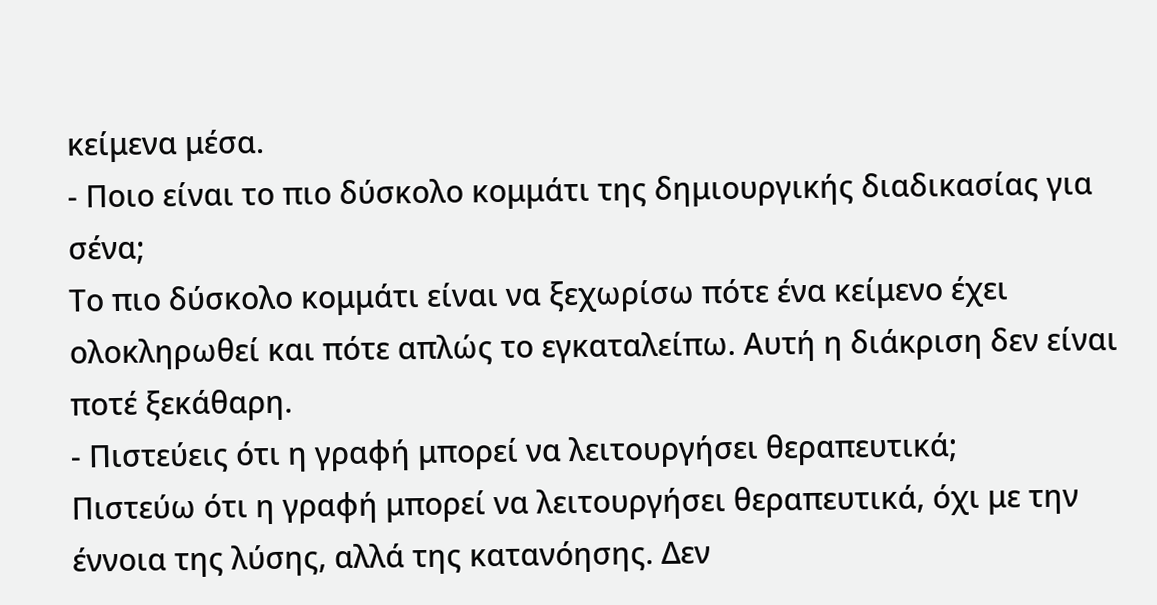κείμενα μέσα.
- Ποιο είναι το πιο δύσκολο κομμάτι της δημιουργικής διαδικασίας για σένα;
Το πιο δύσκολο κομμάτι είναι να ξεχωρίσω πότε ένα κείμενο έχει ολοκληρωθεί και πότε απλώς το εγκαταλείπω. Αυτή η διάκριση δεν είναι ποτέ ξεκάθαρη.
- Πιστεύεις ότι η γραφή μπορεί να λειτουργήσει θεραπευτικά;
Πιστεύω ότι η γραφή μπορεί να λειτουργήσει θεραπευτικά, όχι με την έννοια της λύσης, αλλά της κατανόησης. Δεν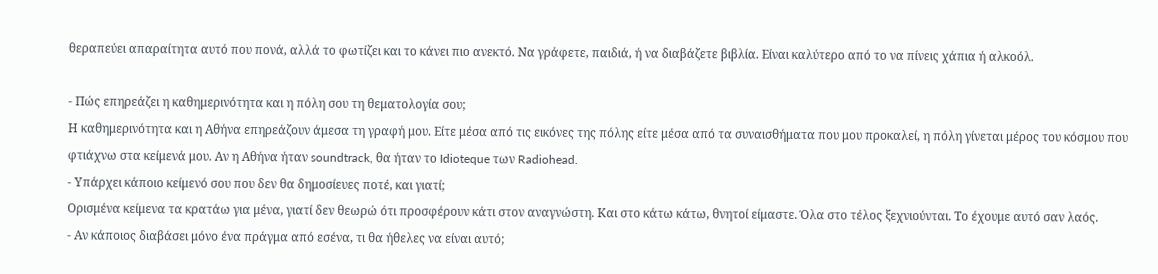θεραπεύει απαραίτητα αυτό που πονά, αλλά το φωτίζει και το κάνει πιο ανεκτό. Να γράφετε, παιδιά, ή να διαβάζετε βιβλία. Είναι καλύτερο από το να πίνεις χάπια ή αλκοόλ.

- Πώς επηρεάζει η καθημερινότητα και η πόλη σου τη θεματολογία σου;
Η καθημερινότητα και η Αθήνα επηρεάζουν άμεσα τη γραφή μου. Είτε μέσα από τις εικόνες της πόλης είτε μέσα από τα συναισθήματα που μου προκαλεί, η πόλη γίνεται μέρος του κόσμου που φτιάχνω στα κείμενά μου. Αν η Αθήνα ήταν soundtrack, θα ήταν το Idioteque των Radiohead.
- Υπάρχει κάποιο κείμενό σου που δεν θα δημοσίευες ποτέ, και γιατί;
Ορισμένα κείμενα τα κρατάω για μένα, γιατί δεν θεωρώ ότι προσφέρουν κάτι στον αναγνώστη. Και στο κάτω κάτω, θνητοί είμαστε. Όλα στο τέλος ξεχνιούνται. Το έχουμε αυτό σαν λαός.
- Αν κάποιος διαβάσει μόνο ένα πράγμα από εσένα, τι θα ήθελες να είναι αυτό;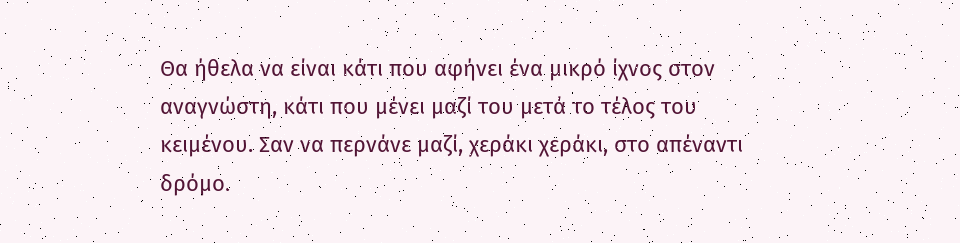Θα ήθελα να είναι κάτι που αφήνει ένα μικρό ίχνος στον αναγνώστη, κάτι που μένει μαζί του μετά το τέλος του κειμένου. Σαν να περνάνε μαζί, χεράκι χεράκι, στο απέναντι δρόμο.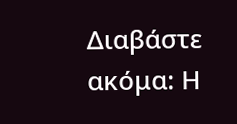Διαβάστε ακόμα: Η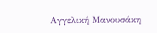Αγγελική Μανουσάκη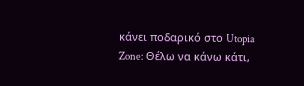κάνει ποδαρικό στο Utopia Zone: Θέλω να κάνω κάτι,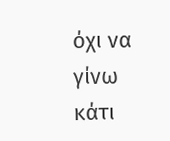όχι να γίνω κάτι